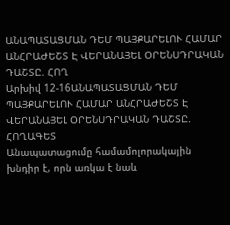ԱՆԱՊԱՏԱՑՄԱՆ ԴԵՄ ՊԱՅՔԱՐԵԼՈՒ ՀԱՄԱՐ ԱՆՀՐԱԺԵՇՏ Է ՎԵՐԱՆԱՅԵԼ ՕՐԵՆՍԴՐԱԿԱՆ ԴԱՇՏԸ. ՀՈՂ
Արխիվ 12-16ԱՆԱՊԱՏԱՑՄԱՆ ԴԵՄ ՊԱՅՔԱՐԵԼՈՒ ՀԱՄԱՐ ԱՆՀՐԱԺԵՇՏ Է ՎԵՐԱՆԱՅԵԼ ՕՐԵՆՍԴՐԱԿԱՆ ԴԱՇՏԸ. ՀՈՂԱԳԵՏ
Անապատացումը համամոլորակային խնդիր է, որն առկա է նաև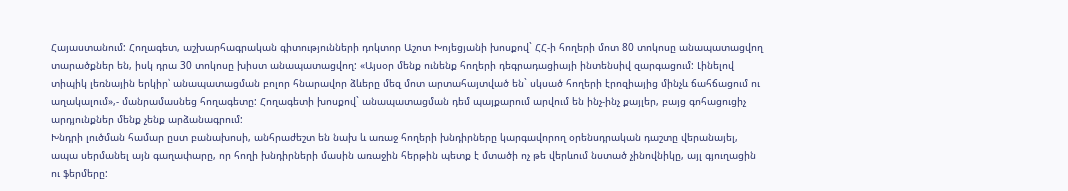Հայաստանում: Հողագետ, աշխարհագրական գիտությունների դոկտոր Աշոտ Խոյեցյանի խոսքով` ՀՀ-ի հողերի մոտ 80 տոկոսը անապատացվող տարածքներ են, իսկ դրա 30 տոկոսը խիստ անապատացվող: «Այսօր մենք ունենք հողերի դեգրադացիայի ինտենսիվ զարգացում: Լինելով տիպիկ լեռնային երկիր՝ անապատացման բոլոր հնարավոր ձևերը մեզ մոտ արտահայտված են` սկսած հողերի էրոզիայից մինչև ճահճացում ու աղակալում»,- մանրամասնեց հողագետը: Հողագետի խոսքով` անապատացման դեմ պայքարում արվում են ինչ-ինչ քայլեր, բայց գոհացուցիչ արդյունքներ մենք չենք արձանագրում:
Խնդրի լուծման համար ըստ բանախոսի, անհրաժեշտ են նախ և առաջ հողերի խնդիրները կարգավորող օրենսդրական դաշտը վերանայել, ապա սերմանել այն գաղափարը, որ հողի խնդիրների մասին առաջին հերթին պետք է մտածի ոչ թե վերևում նստած չինովնիկը, այլ գյուղացին ու ֆերմերը: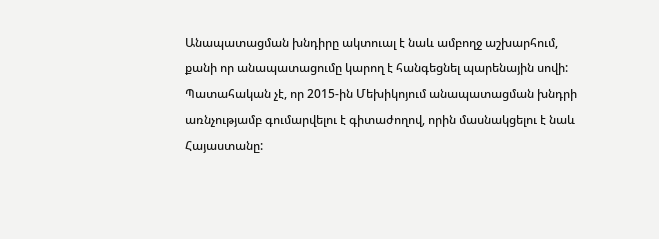Անապատացման խնդիրը ակտուալ է նաև ամբողջ աշխարհում, քանի որ անապատացումը կարող է հանգեցնել պարենային սովի: Պատահական չէ, որ 2015-ին Մեխիկոյում անապատացման խնդրի առնչությամբ գումարվելու է գիտաժողով, որին մասնակցելու է նաև Հայաստանը: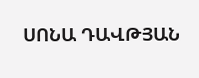ՍՈՆԱ ԴԱՎԹՅԱՆ